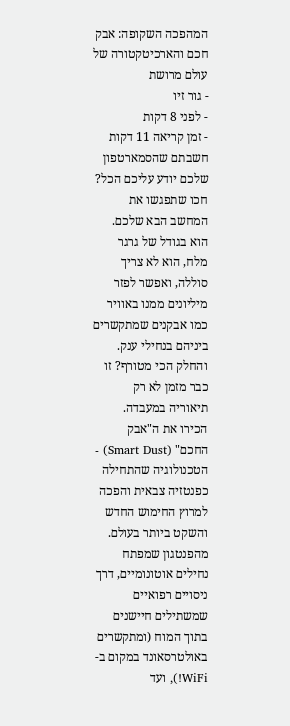המהפכה השקופה: אבק חכם והארכיטקטורה של עולם מרושת
- גור זיו
- לפני 8 דקות
- זמן קריאה 11 דקות
חשבתם שהסמארטפון שלכם יודע עליכם הכל? חכו שתפגשו את המחשב הבא שלכם. הוא בגודל של גרגר מלח, הוא לא צריך סוללה, ואפשר לפזר מיליונים ממנו באוויר כמו אבקנים שמתקשרים ביניהם בנחילי ענק. והחלק הכי מטורף? זו כבר מזמן לא רק תיאוריה במעבדה.
הכירו את ה"אבק החכם" (Smart Dust) - הטכנולוגיה שהתחילה כפנטזיה צבאית והפכה למרוץ החימוש החדש והשקט ביותר בעולם. מהפנטגון שמפתח נחילים אוטונומיים, דרך ניסויים רפואיים שמשתילים חיישנים בתוך המוח (ומתקשרים באולטרסאונד במקום ב-WiFi!), ועד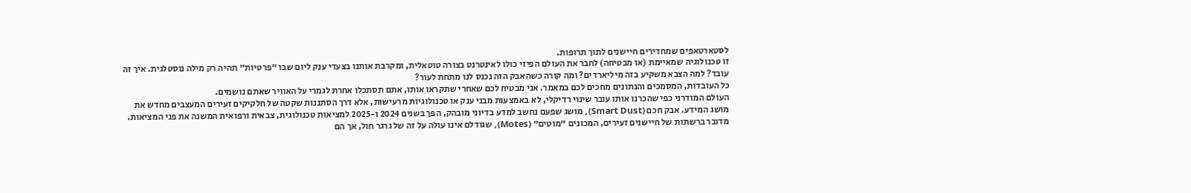לסטארטאפים שמחדירים חיישנים לתוך תרופות.
זו טכנולוגיה שמאיימת (או מבטיחה) לחבר את העולם הפיזי כולו לאינטרנט בצורה טוטאלית, ומקרבת אותנו בצעדי ענק ליום שבו "פרטיות" תהיה רק מילה נוסטלגית. איך זה עובד? למה הצבא משקיע בזה מיליארדים? ומה קורה כשהאבק הזה נכנס לנו מתחת לעור?
כל העובדות, המסמכים והנתונים מחכים לכם במאמר. אני מבטיח לכם שאחרי שתקראו אותו, אתם תסתכלו אחרת לגמרי על האוויר שאתם נושמים.
העולם המודרני כפי שהכרנו אותו עובר שינוי רדיקלי, לא באמצעות מבני ענק או טכנולוגיות מרעישות, אלא דרך הסתננות שקטה של חלקיקים זעירים המעצבים מחדש את מושג המידע. אבק חכם (Smart Dust), מושג שפעם נחשב למדע בדיוני מובהק, הפך בשנים 2024 ו-2025 למציאות טכנולוגית, צבאית ורפואית המשנה את פני המציאות. מדובר ברשתות של חיישנים זעירים, המכונים "מוטים" (Motes), שגודלם אינו עולה על זה של גרגר חול, אך הם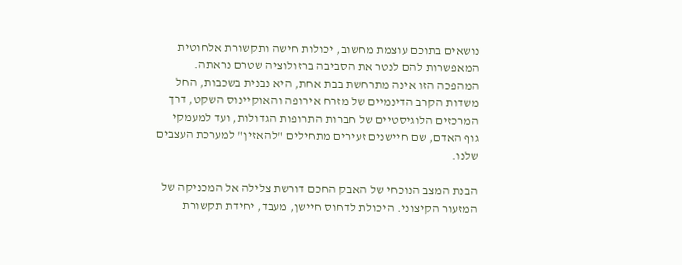נושאים בתוכם עוצמת מחשוב, יכולות חישה ותקשורת אלחוטית המאפשרות להם לנטר את הסביבה ברזולוציה שטרם נראתה. המהפכה הזו אינה מתרחשת בבת אחת, היא נבנית בשכבות, החל משדות הקרב הדינמיים של מזרח אירופה והאוקיינוס השקט, דרך המרכזים הלוגיסטיים של חברות התרופות הגדולות, ועד למעמקי גוף האדם, שם חיישנים זעירים מתחילים "להאזין" למערכת העצבים שלנו.

הבנת המצב הנוכחי של האבק החכם דורשת צלילה אל המכניקה של המזעור הקיצוני. היכולת לדחוס חיישן, מעבד, יחידת תקשורת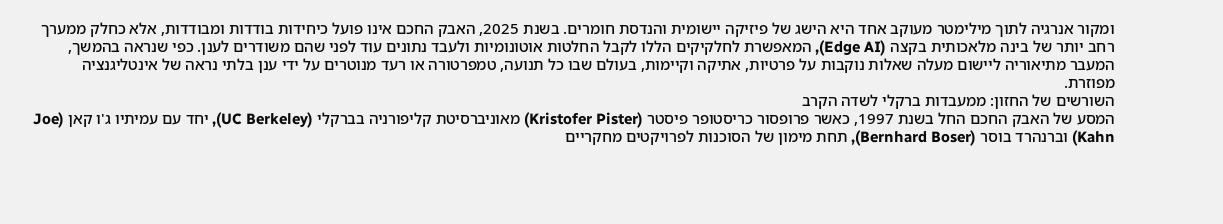ומקור אנרגיה לתוך מילימטר מעוקב אחד היא הישג של פיזיקה יישומית והנדסת חומרים. בשנת 2025, האבק החכם אינו פועל כיחידות בודדות ומבודדות, אלא כחלק ממערך רחב יותר של בינה מלאכותית בקצה (Edge AI), המאפשרת לחלקיקים הללו לקבל החלטות אוטונומיות ולעבד נתונים עוד לפני שהם משודרים לענן. כפי שנראה בהמשך, המעבר מתיאוריה ליישום מעלה שאלות נוקבות על פרטיות, אתיקה וקיימות, בעולם שבו כל תנועה, טמפרטורה או רעד מנוטרים על ידי ענן בלתי נראה של אינטליגנציה מפוזרת.
השורשים של החזון: ממעבדות ברקלי לשדה הקרב
המסע של האבק החכם החל בשנת 1997, כאשר פרופסור כריסטופר פיסטר (Kristofer Pister) מאוניברסיטת קליפורניה בברקלי (UC Berkeley), יחד עם עמיתיו ג'ו קאן (Joe Kahn) וברנהרד בוסר (Bernhard Boser), תחת מימון של הסוכנות לפרויקטים מחקריים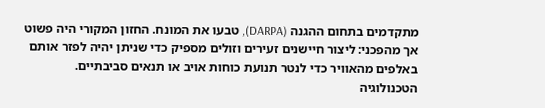מתקדמים בתחום ההגנה (DARPA), טבעו את המונח. החזון המקורי היה פשוט אך מהפכני: ליצור חיישנים זעירים וזולים מספיק כדי שניתן יהיה לפזר אותם באלפים מהאוויר כדי לנטר תנועת כוחות אויב או תנאים סביבתיים. הטכנולוגיה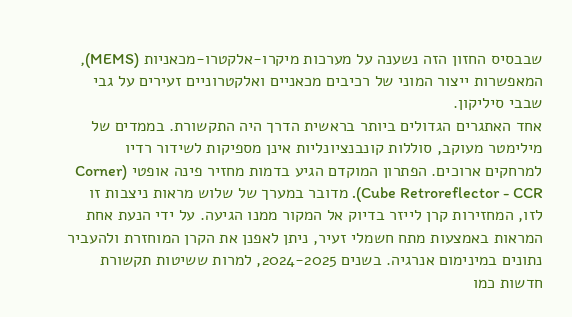שבבסיס החזון הזה נשענה על מערכות מיקרו-אלקטרו-מכאניות (MEMS), המאפשרות ייצור המוני של רכיבים מכאניים ואלקטרוניים זעירים על גבי שבבי סיליקון.
אחד האתגרים הגדולים ביותר בראשית הדרך היה התקשורת. בממדים של מילימטר מעוקב, סוללות קונבנציונליות אינן מספיקות לשידור רדיו למרחקים ארוכים. הפתרון המוקדם הגיע בדמות מחזיר פינה אופטי (Corner Cube Retroreflector - CCR). מדובר במערך של שלוש מראות ניצבות זו לזו, המחזירות קרן לייזר בדיוק אל המקור ממנו הגיעה. על ידי הנעת אחת המראות באמצעות מתח חשמלי זעיר, ניתן לאפנן את הקרן המוחזרת ולהעביר נתונים במינימום אנרגיה. בשנים 2024-2025, למרות ששיטות תקשורת חדשות כמו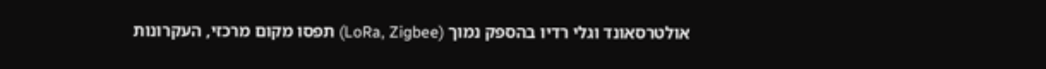אולטרסאונד וגלי רדיו בהספק נמוך (LoRa, Zigbee) תפסו מקום מרכזי, העקרונות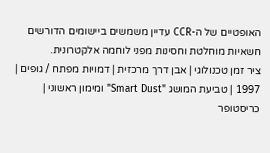האופטיים של ה-CCR עדיין משמשים ביישומים הדורשים חשאיות מוחלטת וחסינות מפני לוחמה אלקטרונית.
ציר זמן טכנולוגי | אבן דרך מרכזית | דמויות מפתח / גופים |
1997 | טביעת המושג "Smart Dust" ומימון ראשוני | כריסטופר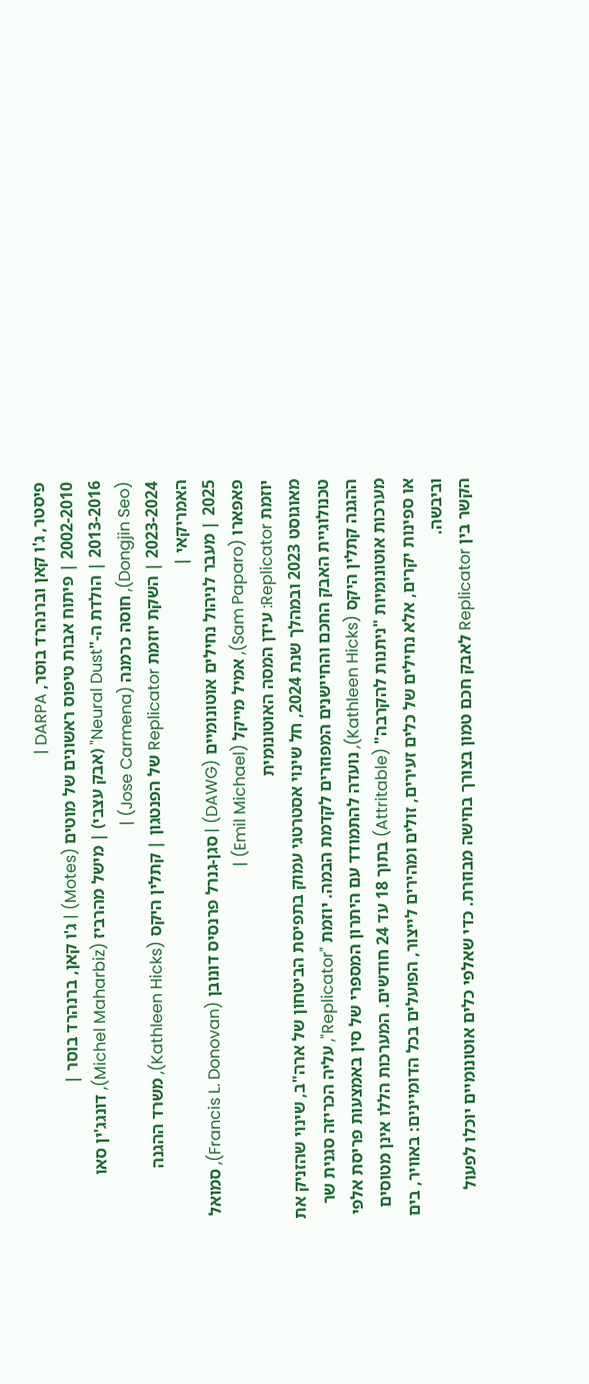פיסטר, ג'ו קאן וברנהרד בוסר, DARPA |
2002-2010 | פיתוח אבות טיפוס ראשונים של מוטים (Motes) | ג'ו קאן, ברנהרד בוסר |
2013-2016 | הולדת ה-"Neural Dust" (אבק עצבי) | מישל מהרביז (Michel Maharbiz), דונגג'ין סאו (Dongjin Seo), חוסה כרמנה (Jose Carmena) |
2023-2024 | השקת יוזמת Replicator של הפנטגון | קתלין היקס (Kathleen Hicks), משרד ההגנה האמריקאי |
2025 | מעבר לניהול נחילים אוטונומיים (DAWG) | סגן-גנרל פרנסיס דונובן (Francis L. Donovan), סמואל פאפארו (Sam Paparo), אמיל מייקל (Emil Michael) |
יוזמת Replicator: עידן המסה האוטונומית
מאוגוסט 2023 ובמהלך שנת 2024, חל שינוי אסטרטגי עמוק בתפיסת הביטחון של ארה"ב, שינוי שהזניק את טכנולוגיית האבק החכם והחיישנים המפוזרים לקדמת הבמה. יוזמת "Replicator", עליה הכריזה סגנית שר ההגנה קתלין היקס (Kathleen Hicks), נועדה להתמודד עם היתרון המספרי של סין באמצעות פריסת אלפי מערכות אוטונומיות "ניתנות להקרבה" (Attritable) בתוך 18 עד 24 חודשים. המערכות הללו אינן מטוסים או ספינות יקרים, אלא נחילים של כלים זעירים, זולים ומהירים לייצור, הפועלים בכל הדומיינים: באוויר, בים וביבשה.
הקשר בין Replicator לאבק חכם טמון בצורך בחישה מבוזרת. כדי שאלפי כלים אוטונומיים יוכלו לפעול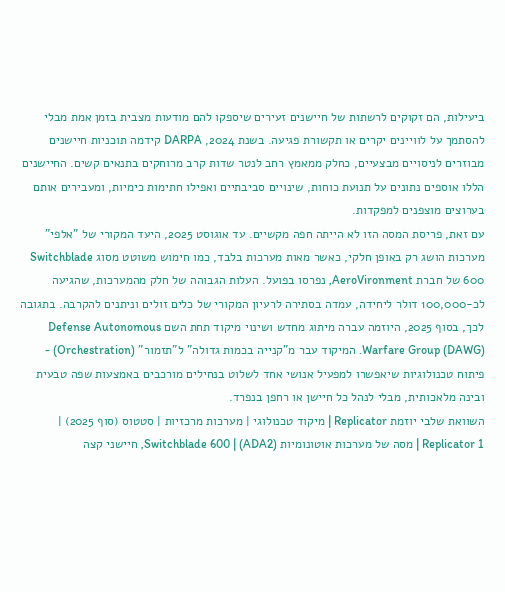ביעילות, הם זקוקים לרשתות של חיישנים זעירים שיספקו להם מודעות מצבית בזמן אמת מבלי להסתמך על לוויינים יקרים או תקשורת פגיעה. בשנת 2024, DARPA קידמה תוכניות חיישנים מבוזרים לניסויים מבצעיים, כחלק ממאמץ רחב לנטר שדות קרב מרוחקים בתנאים קשים. החיישנים הללו אוספים נתונים על תנועת כוחות, שינויים סביבתיים ואפילו חתימות כימיות, ומעבירים אותם בערוצים מוצפנים למפקדות.
עם זאת, פריסת המסה הזו לא הייתה חפה מקשיים. עד אוגוסט 2025, היעד המקורי של "אלפי" מערכות הושג רק באופן חלקי, כאשר מאות מערכות בלבד, כמו חימוש משוטט מסוג Switchblade 600 של חברת AeroVironment, נפרסו בפועל. העלות הגבוהה של חלק מהמערכות, שהגיעה לכ-100,000 דולר ליחידה, עמדה בסתירה לרעיון המקורי של כלים זולים וניתנים להקרבה. בתגובה לכך, בסוף 2025, היוזמה עברה מיתוג מחדש ושינוי מיקוד תחת השם Defense Autonomous Warfare Group (DAWG). המיקוד עבר מ"קנייה בכמות גדולה" ל"תזמור" (Orchestration) - פיתוח טכנולוגיות שיאפשרו למפעיל אנושי אחד לשלוט בנחילים מורכבים באמצעות שפה טבעית ובינה מלאכותית, מבלי לנהל כל חיישן או רחפן בנפרד.
השוואת שלבי יוזמת Replicator | מיקוד טכנולוגי | מערכות מרכזיות | סטטוס (סוף 2025) |
Replicator 1 | מסה של מערכות אוטונומיות (ADA2) | Switchblade 600, חיישני קצה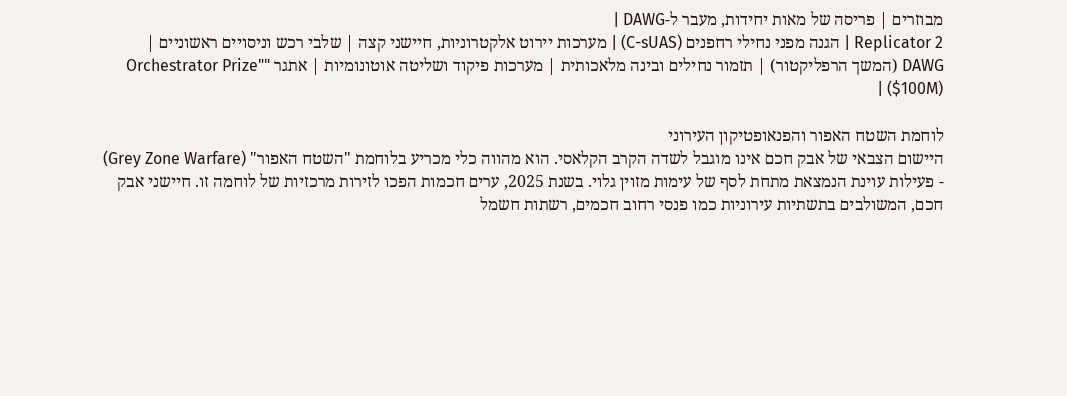מבוזרים | פריסה של מאות יחידות, מעבר ל-DAWG |
Replicator 2 | הגנה מפני נחילי רחפנים (C-sUAS) | מערכות יירוט אלקטרוניות, חיישני קצה | שלבי רכש וניסויים ראשוניים |
DAWG (המשך הרפליקטור) | תזמור נחילים ובינה מלאכותית | מערכות פיקוד ושליטה אוטונומיות | אתגר "Orchestrator Prize" ($100M) |

לוחמת השטח האפור והפנאופטיקון העירוני
היישום הצבאי של אבק חכם אינו מוגבל לשדה הקרב הקלאסי. הוא מהווה כלי מכריע בלוחמת "השטח האפור" (Grey Zone Warfare) - פעילות עוינת הנמצאת מתחת לסף של עימות מזוין גלוי. בשנת 2025, ערים חכמות הפכו לזירות מרכזיות של לוחמה זו. חיישני אבק חכם, המשולבים בתשתיות עירוניות כמו פנסי רחוב חכמים, רשתות חשמל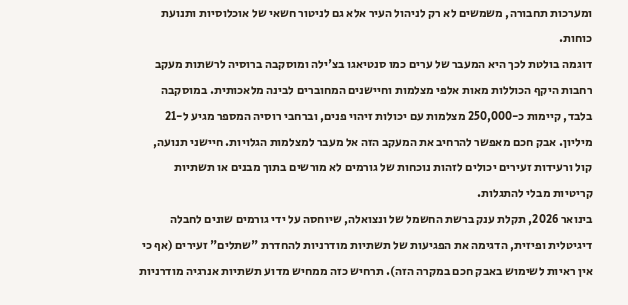ומערכות תחבורה, משמשים לא רק לניהול העיר אלא גם לניטור חשאי של אוכלוסיות ותנועת כוחות.
דוגמה בולטת לכך היא המעבר של ערים כמו סנטיאגו בצ'ילה ומוסקבה ברוסיה לרשתות מעקב רחבות היקף הכוללות מאות אלפי מצלמות וחיישנים המחוברים לבינה מלאכותית. במוסקבה בלבד, קיימות כ-250,000 מצלמות עם יכולות זיהוי פנים, וברחבי רוסיה המספר מגיע ל-21 מיליון. אבק חכם מאפשר להרחיב את המעקב הזה אל מעבר למצלמות הגלויות. חיישני תנועה, קול ורעידות זעירים יכולים לזהות נוכחות של גורמים לא מורשים בתוך מבנים או תשתיות קריטיות מבלי להתגלות.
בינואר 2026, תקלת ענק ברשת החשמל של ונצואלה, שיוחסה על ידי גורמים שונים לחבלה דיגיטלית ופיזית, הדגימה את הפגיעות של תשתיות מודרניות להחדרת "שתלים" זעירים (אף כי אין ראיות לשימוש באבק חכם במקרה הזה). תרחיש כזה ממחיש מדוע תשתיות אנרגיה מודרניות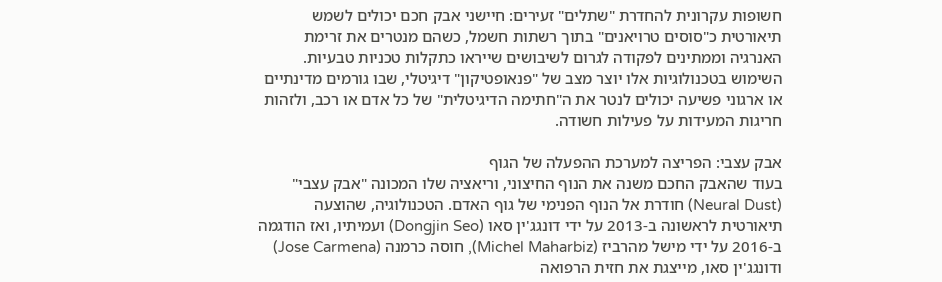חשופות עקרונית להחדרת "שתלים" זעירים: חיישני אבק חכם יכולים לשמש תיאורטית כ"סוסים טרויאנים" בתוך רשתות חשמל, כשהם מנטרים את זרימת האנרגיה וממתינים לפקודה לגרום לשיבושים שייראו כתקלות טכניות טבעיות. השימוש בטכנולוגיות אלו יוצר מצב של "פנאופטיקון" דיגיטלי, שבו גורמים מדינתיים או ארגוני פשיעה יכולים לנטר את ה"חתימה הדיגיטלית" של כל אדם או רכב, ולזהות חריגות המעידות על פעילות חשודה.

אבק עצבי: הפריצה למערכת ההפעלה של הגוף
בעוד שהאבק החכם משנה את הנוף החיצוני, וריאציה שלו המכונה "אבק עצבי" (Neural Dust) חודרת אל הנוף הפנימי של גוף האדם. הטכנולוגיה, שהוצעה תיאורטית לראשונה ב-2013 על ידי דונגג'ין סאו (Dongjin Seo) ועמיתיו, ואז הודגמה ב-2016 על ידי מישל מהרביז (Michel Maharbiz), חוסה כרמנה (Jose Carmena) ודונגג'ין סאו, מייצגת את חזית הרפואה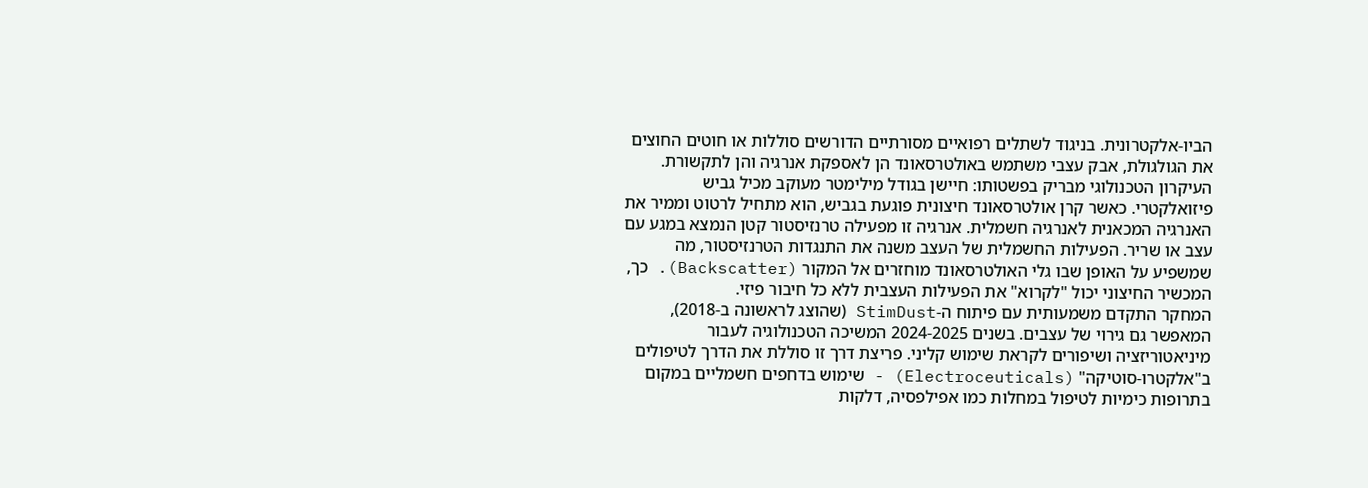הביו-אלקטרונית. בניגוד לשתלים רפואיים מסורתיים הדורשים סוללות או חוטים החוצים את הגולגולת, אבק עצבי משתמש באולטרסאונד הן לאספקת אנרגיה והן לתקשורת.
העיקרון הטכנולוגי מבריק בפשטותו: חיישן בגודל מילימטר מעוקב מכיל גביש פיזואלקטרי. כאשר קרן אולטרסאונד חיצונית פוגעת בגביש, הוא מתחיל לרטוט וממיר את האנרגיה המכאנית לאנרגיה חשמלית. אנרגיה זו מפעילה טרנזיסטור קטן הנמצא במגע עם עצב או שריר. הפעילות החשמלית של העצב משנה את התנגדות הטרנזיסטור, מה שמשפיע על האופן שבו גלי האולטרסאונד מוחזרים אל המקור (Backscatter). כך, המכשיר החיצוני יכול "לקרוא" את הפעילות העצבית ללא כל חיבור פיזי.
המחקר התקדם משמעותית עם פיתוח ה-StimDust (שהוצג לראשונה ב-2018), המאפשר גם גירוי של עצבים. בשנים 2024-2025 המשיכה הטכנולוגיה לעבור מיניאטוריזציה ושיפורים לקראת שימוש קליני. פריצת דרך זו סוללת את הדרך לטיפולים ב"אלקטרו-סוטיקה" (Electroceuticals) - שימוש בדחפים חשמליים במקום בתרופות כימיות לטיפול במחלות כמו אפילפסיה, דלקות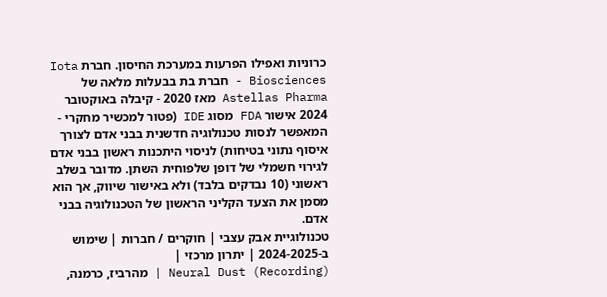כרוניות ואפילו הפרעות במערכת החיסון. חברת Iota Biosciences - חברת בת בבעלות מלאה של Astellas Pharma מאז 2020 - קיבלה באוקטובר 2024 אישור FDA מסוג IDE (פטור למכשיר מחקרי - המאפשר לנסות טכנולוגיה חדשנית בבני אדם לצורך איסוף נתוני בטיחות) לניסוי היתכנות ראשון בבני אדם לגירוי חשמלי של דופן שלפוחית השתן. מדובר בשלב ראשוני (10 נבדקים בלבד) ולא באישור שיווק, אך הוא מסמן את הצעד הקליני הראשון של הטכנולוגיה בבני אדם.
טכנולוגיית אבק עצבי | חוקרים / חברות | שימוש ב-2024-2025 | יתרון מרכזי |
Neural Dust (Recording) | מהרביז, כרמנה,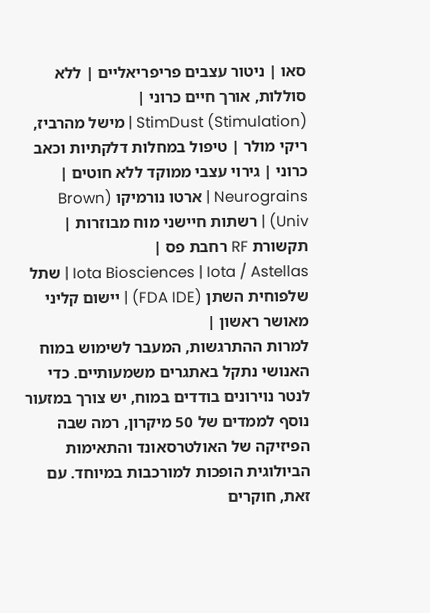סאו | ניטור עצבים פריפריאליים | ללא סוללות, אורך חיים כרוני |
StimDust (Stimulation) | מישל מהרביז, ריקי מולר | טיפול במחלות דלקתיות וכאב כרוני | גירוי עצבי ממוקד ללא חוטים |
Neurograins | ארטו נורמיקו (Brown Univ) | רשתות חיישני מוח מבוזרות | תקשורת RF רחבת פס |
Iota Biosciences | Iota / Astellas | שתל שלפוחית השתן (FDA IDE) | יישום קליני מאושר ראשון |
למרות ההתרגשות, המעבר לשימוש במוח האנושי נתקל באתגרים משמעותיים. כדי לנטר נוירונים בודדים במוח, יש צורך במזעור נוסף לממדים של 50 מיקרון, רמה שבה הפיזיקה של האולטרסאונד והתאימות הביולוגית הופכות למורכבות במיוחד. עם זאת, חוקרים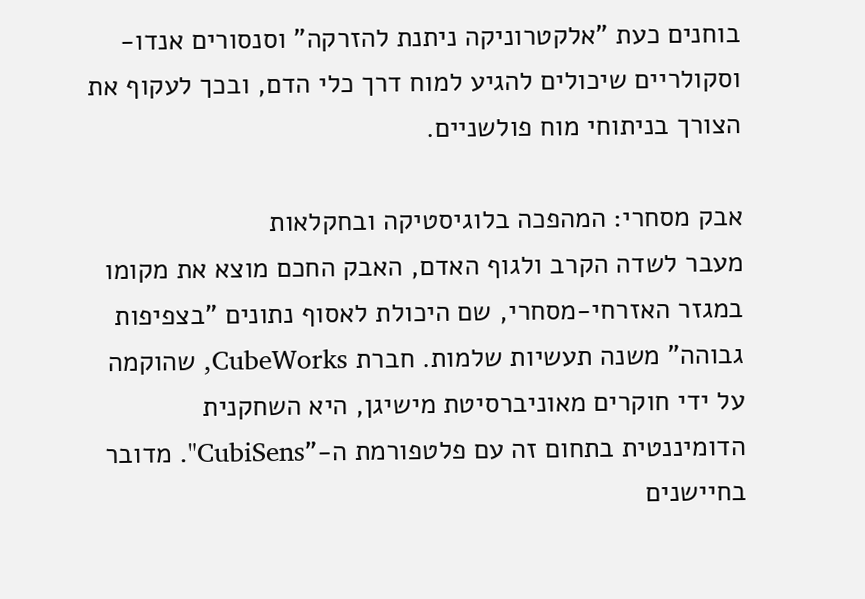בוחנים כעת "אלקטרוניקה ניתנת להזרקה" וסנסורים אנדו-וסקולריים שיכולים להגיע למוח דרך כלי הדם, ובכך לעקוף את הצורך בניתוחי מוח פולשניים.

אבק מסחרי: המהפכה בלוגיסטיקה ובחקלאות
מעבר לשדה הקרב ולגוף האדם, האבק החכם מוצא את מקומו במגזר האזרחי-מסחרי, שם היכולת לאסוף נתונים "בצפיפות גבוהה" משנה תעשיות שלמות. חברת CubeWorks, שהוקמה על ידי חוקרים מאוניברסיטת מישיגן, היא השחקנית הדומיננטית בתחום זה עם פלטפורמת ה-"CubiSens". מדובר בחיישנים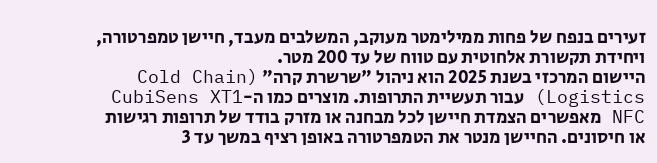זעירים בנפח של פחות ממילימטר מעוקב, המשלבים מעבד, חיישן טמפרטורה, ויחידת תקשורת אלחוטית עם טווח של עד 200 מטר.
היישום המרכזי בשנת 2025 הוא ניהול "שרשרת קרה" (Cold Chain Logistics) עבור תעשיית התרופות. מוצרים כמו ה-CubiSens XT1 NFC מאפשרים הצמדת חיישן לכל מבחנה או מזרק בודד של תרופות רגישות או חיסונים. החיישן מנטר את הטמפרטורה באופן רציף במשך עד 3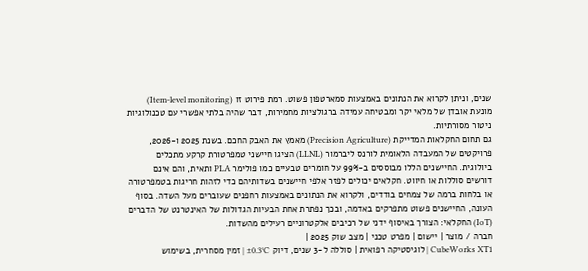שנים, וניתן לקרוא את הנתונים באמצעות סמארטפון פשוט. רמת פירוט זו (Item-level monitoring) מונעת אובדן של מלאי יקר ומבטיחה עמידה ברגולציות מחמירות, דבר שהיה בלתי אפשרי עם טכנולוגיות ניטור מסורתיות.
גם תחום החקלאות המדייקת (Precision Agriculture) מאמץ את האבק החכם. בשנת 2025 ו-2026, פרויקטים של המעבדה הלאומית לורנס ליברמור (LLNL) הציגו חיישני טמפרטורת קרקע מתכלים ביולוגית. החיישנים הללו מבוססים ב-99% על חומרים טבעיים כמו פולימר PLA ותאית, והם אינם דורשים סוללות או חיווט. חקלאים יכולים לפזר אלפי חיישנים בשדותיהם כדי לזהות חריגות בטמפרטורה או בלחות ברמה של צמחים בודדים, ולקרוא את הנתונים באמצעות רחפנים שעוברים מעל השדה. בסוף העונה, החיישנים פשוט מתפרקים באדמה, ובכך נפתרת אחת הבעיות הגדולות של האינטרנט של הדברים (IoT) החקלאי: הצורך באיסוף ידני של רכיבים אלקטרוניים רעילים מהשדות.
חברה / מוצר | יישום | מפרט טכני | מצב שוק 2025 |
CubeWorks XT1 | לוגיסטיקה רפואית | סוללה ל-3 שנים, דיוק ±0.3°C | זמין מסחרית, בשימוש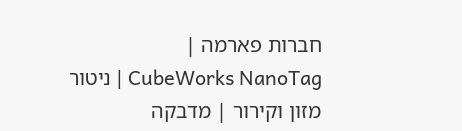חברות פארמה |
CubeWorks NanoTag | ניטור מזון וקירור | מדבקה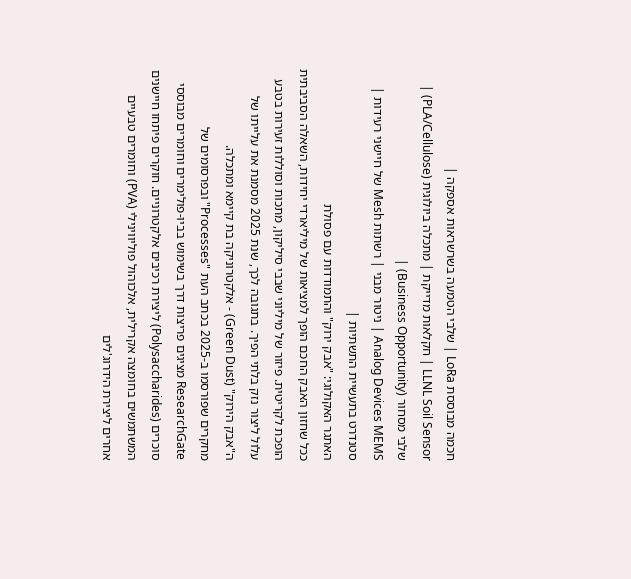חכמה מבוססת LoRa | שלבי הטמעה בשרשראות אספקה |
LLNL Soil Sensor | חקלאות מדייקת | מתכלה ביולוגית (PLA/Cellulose) | שלבי מסחור (Business Opportunity) |
Analog Devices MEMS | ניטור מבני | רשתות Mesh של חיישני רעידות | סטנדרט בתעשיית התשתיות |
האתגר האקולוגי: "אבק ירוק" והתמודדות עם פסולת
ככל שחזון האבק החכם הופך למציאות של מיליארדי יחידות, השאלה הסביבתית הופכת לקריטית. פיזור של מיליוני שבבי סיליקון, מתכות וסוללות זעירות בטבע עלול ליצור נזק בלתי הפיך. בתגובה לכך, שנת 2025 מסמנת את עלייתו של ה"אבק הירוק" (Green Dust) - אלקטרוניקה בת קיימא ומתכלה.
מחקרים שפורסמו ב-2025 בכתב העת "Processes" ובפרסומים של ResearchGate מציגים פריצות דרך בשימוש בביו-פולימרים וחומרים מבוססי סוכרים (Polysaccharides) ליצירת רכיבים אלקטרוניים. חוקרים פיתחו חיישנים המשתמשים בחומצה אקרילית, אלכוהול פוליווינילי (PVA) וחומרים טבעיים אחרים ליצירת הידרוג'לים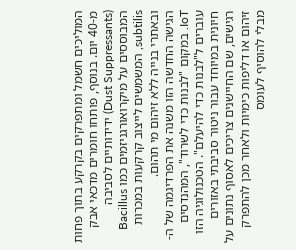המוליכים חשמל ומתפרקים בקרקע בתוך פחות מ-40 יום. בנוסף, פותחו חומרים מדכאי אבק (Dust Suppressants) ידידותיים לסביבה המבוססים על מיקרואורגניזמים כמו Bacillus subtilis, המשמשים לייצוב קרקעות במכרות ובאתרי בנייה ללא זיהום מי תהום.
הגישה החדשה הזו משנה את הפרדיגמה של ה-IoT. במקום "לבנות כדי לשרוד", המהנדסים עוברים ל"לבנות כדי להיעלם". הטכנולוגיה הזו חיונית במיוחד עבור ניטור סביבתי באזורים רגישים, שם החיישנים צריכים לאסוף נתונים על זיהום או דליפות כימיות ולאחר מכן להתפרק מבלי להוסיף לעומס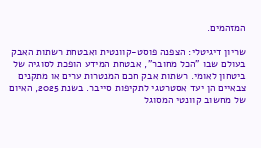המזהמים.

שריון דיגיטלי: הצפנה פוסט-קוונטית ואבטחת רשתות האבק
בעולם שבו "הכל מחובר", אבטחת המידע הופכת לסוגיה של ביטחון לאומי. רשתות אבק חכם המנטרות ערים או מתקנים צבאיים הן יעד אסטרטגי לתקיפות סייבר. בשנת 2025, האיום של מחשוב קוונטי המסוגל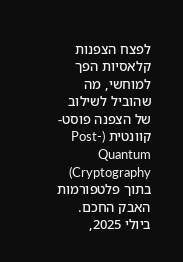לפצח הצפנות קלאסיות הפך למוחשי, מה שהוביל לשילוב של הצפנה פוסט-קוונטית (Post-Quantum Cryptography) בתוך פלטפורמות האבק החכם.
ביולי 2025,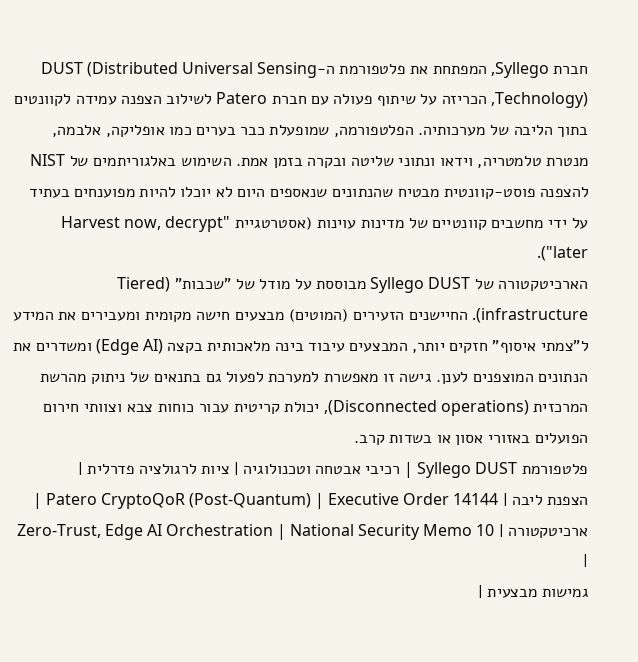חברת Syllego, המפתחת את פלטפורמת ה-DUST (Distributed Universal Sensing Technology), הכריזה על שיתוף פעולה עם חברת Patero לשילוב הצפנה עמידה לקוונטים בתוך הליבה של מערכותיה. הפלטפורמה, שמופעלת כבר בערים כמו אופליקה, אלבמה, מנטרת טלמטריה, וידאו ונתוני שליטה ובקרה בזמן אמת. השימוש באלגוריתמים של NIST להצפנה פוסט-קוונטית מבטיח שהנתונים שנאספים היום לא יוכלו להיות מפוענחים בעתיד על ידי מחשבים קוונטיים של מדינות עוינות (אסטרטגיית "Harvest now, decrypt later").
הארכיטקטורה של Syllego DUST מבוססת על מודל של "שכבות" (Tiered infrastructure). החיישנים הזעירים (המוטים) מבצעים חישה מקומית ומעבירים את המידע ל"צמתי איסוף" חזקים יותר, המבצעים עיבוד בינה מלאכותית בקצה (Edge AI) ומשדרים את הנתונים המוצפנים לענן. גישה זו מאפשרת למערכת לפעול גם בתנאים של ניתוק מהרשת המרכזית (Disconnected operations), יכולת קריטית עבור כוחות צבא וצוותי חירום הפועלים באזורי אסון או בשדות קרב.
פלטפורמת Syllego DUST | רכיבי אבטחה וטכנולוגיה | ציות לרגולציה פדרלית |
הצפנת ליבה | Patero CryptoQoR (Post-Quantum) | Executive Order 14144 |
ארכיטקטורה | Zero-Trust, Edge AI Orchestration | National Security Memo 10 |
גמישות מבצעית |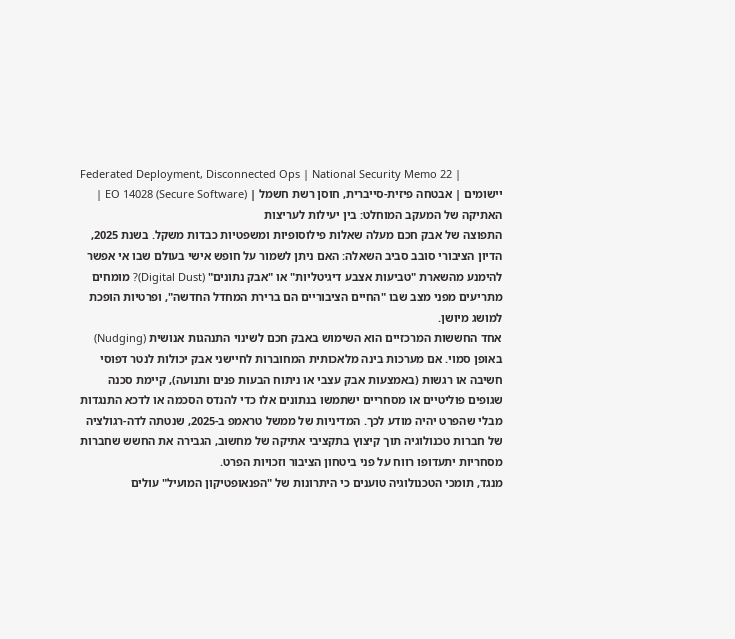Federated Deployment, Disconnected Ops | National Security Memo 22 |
יישומים | אבטחה פיזית-סייברית, חוסן רשת חשמל | EO 14028 (Secure Software) |
האתיקה של המעקב המוחלט: בין יעילות לעריצות
התפוצה של אבק חכם מעלה שאלות פילוסופיות ומשפטיות כבדות משקל. בשנת 2025, הדיון הציבורי סובב סביב השאלה: האם ניתן לשמור על חופש אישי בעולם שבו אי אפשר להימנע מהשארת "טביעות אצבע דיגיטליות" או "אבק נתונים" (Digital Dust)? מומחים מתריעים מפני מצב שבו "החיים הציבוריים הם ברירת המחדל החדשה", ופרטיות הופכת למושג מיושן.
אחד החששות המרכזיים הוא השימוש באבק חכם לשינוי התנהגות אנושית (Nudging) באופן סמוי. אם מערכות בינה מלאכותית המחוברות לחיישני אבק יכולות לנטר דפוסי חשיבה או רגשות (באמצעות אבק עצבי או ניתוח הבעות פנים ותנועה), קיימת סכנה שגופים פוליטיים או מסחריים ישתמשו בנתונים אלו כדי להנדס הסכמה או לדכא התנגדות מבלי שהפרט יהיה מודע לכך. המדיניות של ממשל טראמפ ב-2025, שנטתה לדה-רגולציה של חברות טכנולוגיה תוך קיצוץ בתקציבי אתיקה של מחשוב, הגבירה את החשש שחברות מסחריות יתעדופו רווח על פני ביטחון הציבור וזכויות הפרט.
מנגד, תומכי הטכנולוגיה טוענים כי היתרונות של "הפנאופטיקון המועיל" עולים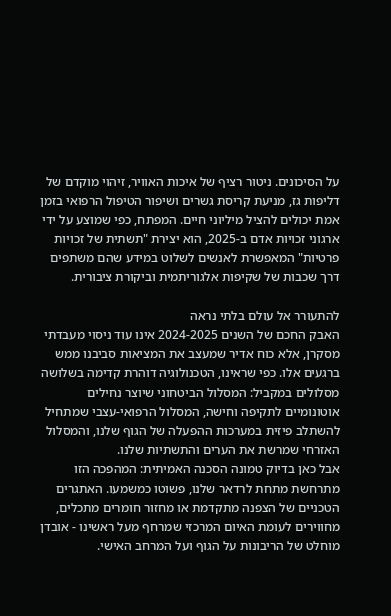על הסיכונים. ניטור רציף של איכות האוויר, זיהוי מוקדם של דליפות גז, מניעת קריסת גשרים ושיפור הטיפול הרפואי בזמן אמת יכולים להציל מיליוני חיים. המפתח, כפי שמוצע על ידי ארגוני זכויות אדם ב-2025, הוא יצירת "תשתית של זכויות פרטיות" המאפשרת לאנשים לשלוט במידע שהם משתפים דרך שכבות של שקיפות אלגוריתמית וביקורת ציבורית.

להתעורר אל עולם בלתי נראה
האבק החכם של השנים 2024-2025 אינו עוד ניסוי מעבדתי מסקרן, אלא כוח אדיר שמעצב את המציאות סביבנו ממש ברגעים אלו. כפי שראינו, הטכנולוגיה דוהרת קדימה בשלושה מסלולים במקביל: המסלול הביטחוני שיוצר נחילים אוטונומיים לתקיפה וחישה, המסלול הרפואי-עצבי שמתחיל להשתלב פיזית במערכות ההפעלה של הגוף שלנו, והמסלול האזרחי שמרשת את הערים והתשתיות שלנו.
אבל כאן בדיוק טמונה הסכנה האמיתית: המהפכה הזו מתרחשת מתחת לרדאר שלנו, פשוטו כמשמעו. האתגרים הטכניים של הצפנה מתקדמת או מחזור חומרים מתכלים, מחווירים לעומת האיום המרכזי שמרחף מעל ראשינו - אובדן מוחלט של הריבונות על הגוף ועל המרחב האישי.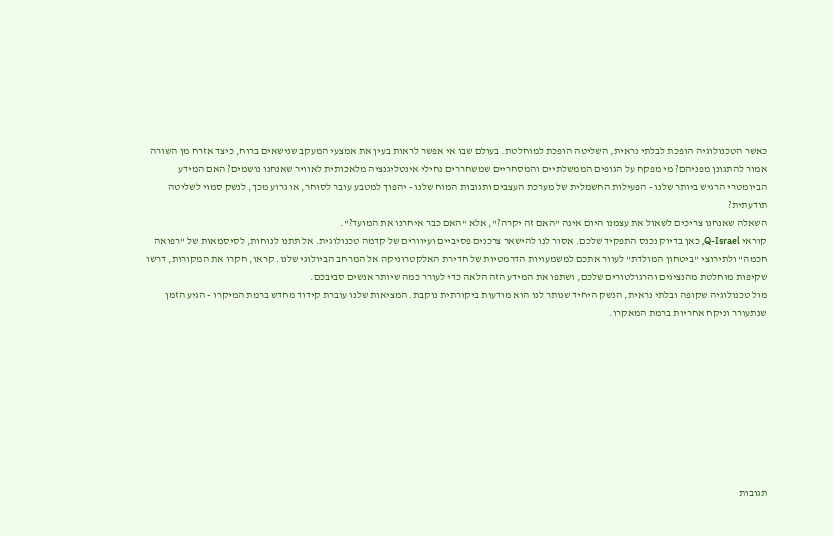כאשר הטכנולוגיה הופכת לבלתי נראית, השליטה הופכת למוחלטת. בעולם שבו אי אפשר לראות בעין את אמצעי המעקב שנישאים ברוח, כיצד אזרח מן השורה אמור להתגונן מפניהם? מי מפקח על הגופים הממשלתיים והמסחריים שמשחררים נחילי אינטליגנציה מלאכותית לאוויר שאנחנו נושמים? האם המידע הביומטרי הרגיש ביותר שלנו - הפעילות החשמלית של מערכת העצבים ותגובות המוח שלנו - יהפוך למטבע עובר לסוחר, או גרוע מכך, לנשק סמוי לשליטה תודעתית?
השאלה שאנחנו צריכים לשאול את עצמנו היום אינה "האם זה יקרה?", אלא "האם כבר איחרנו את המועד?".
קוראי Q-Israel, כאן בדיוק נכנס התפקיד שלכם. אסור לנו להישאר צרכנים פסיביים ועיוורים של קדמה טכנולוגית. אל תתנו לנוחות, לסיסמאות של "רפואה חכמה" ולתירוצי "ביטחון המולדת" לעוור אתכם למשמעויות הדרמטיות של חדירת האלקטרוניקה אל המרחב הביולוגי שלנו. קראו, חקרו את המקורות, דרשו שקיפות מוחלטת מהנציגים והרגולטורים שלכם, ושתפו את המידע הזה הלאה כדי לעורר כמה שיותר אנשים סביבכם.
מול טכנולוגיה שקופה ובלתי נראית, הנשק היחיד שנותר לנו הוא מודעות ביקורתית נוקבת. המציאות שלנו עוברת קידוד מחדש ברמת המיקרו - הגיע הזמן שנתעורר וניקח אחריות ברמת המאקרו.









תגובות